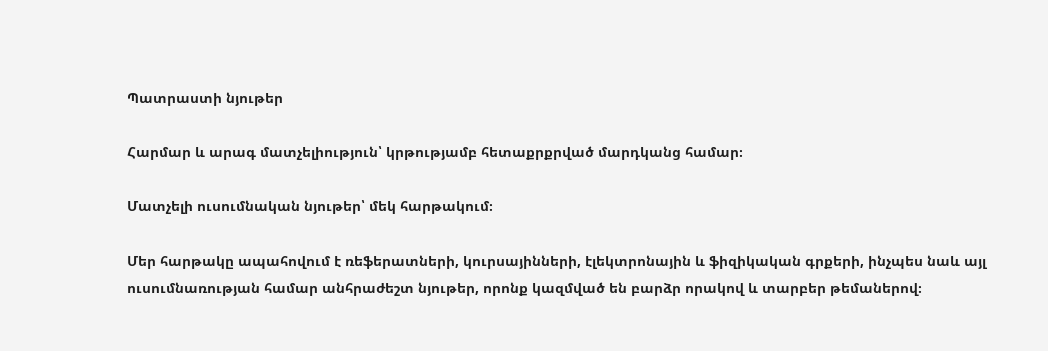Պատրաստի նյութեր

Հարմար և արագ մատչելիություն՝ կրթությամբ հետաքրքրված մարդկանց համար։

Մատչելի ուսումնական նյութեր՝ մեկ հարթակում։

Մեր հարթակը ապահովում է ռեֆերատների, կուրսայինների, էլեկտրոնային և ֆիզիկական գրքերի, ինչպես նաև այլ ուսումնառության համար անհրաժեշտ նյութեր, որոնք կազմված են բարձր որակով և տարբեր թեմաներով։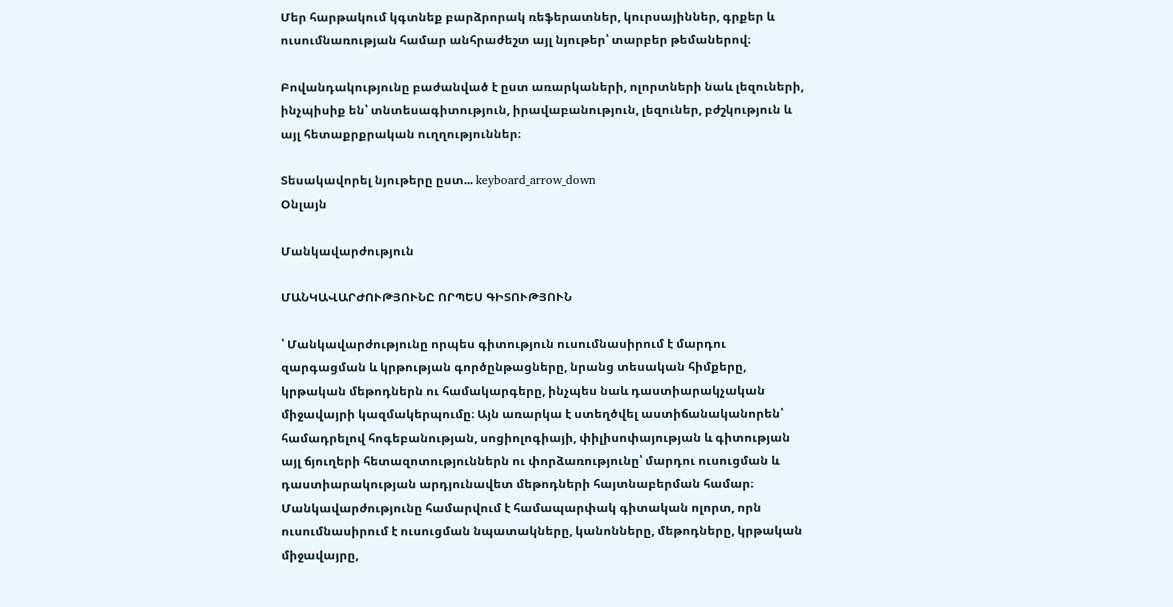Մեր հարթակում կգտնեք բարձրորակ ռեֆերատներ, կուրսայիններ, գրքեր և ուսումնառության համար անհրաժեշտ այլ նյութեր՝ տարբեր թեմաներով։

Բովանդակությունը բաժանված է ըստ առարկաների, ոլորտների նաև լեզուների, ինչպիսիք են՝ տնտեսագիտություն, իրավաբանություն, լեզուներ, բժշկություն և այլ հետաքրքրական ուղղություններ։

Տեսակավորել նյութերը ըստ... keyboard_arrow_down
Օնլայն

Մանկավարժություն

ՄԱՆԿԱՎԱՐԺՈՒԹՅՈՒՆԸ ՈՐՊԵՍ ԳԻՏՈՒԹՅՈՒՆ

՝ Մանկավարժությունը որպես գիտություն ուսումնասիրում է մարդու զարգացման և կրթության գործընթացները, նրանց տեսական հիմքերը, կրթական մեթոդներն ու համակարգերը, ինչպես նաև դաստիարակչական միջավայրի կազմակերպումը։ Այն առարկա է ստեղծվել աստիճանականորեն՝ համադրելով հոգեբանության, սոցիոլոգիայի, փիլիսոփայության և գիտության այլ ճյուղերի հետազոտություններն ու փորձառությունը՝ մարդու ուսուցման և դաստիարակության արդյունավետ մեթոդների հայտնաբերման համար։ Մանկավարժությունը համարվում է համապարփակ գիտական ոլորտ, որն ուսումնասիրում է ուսուցման նպատակները, կանոնները, մեթոդները, կրթական միջավայրը,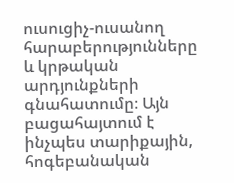ուսուցիչ-ուսանող հարաբերությունները և կրթական արդյունքների գնահատումը։ Այն բացահայտում է ինչպես տարիքային, հոգեբանական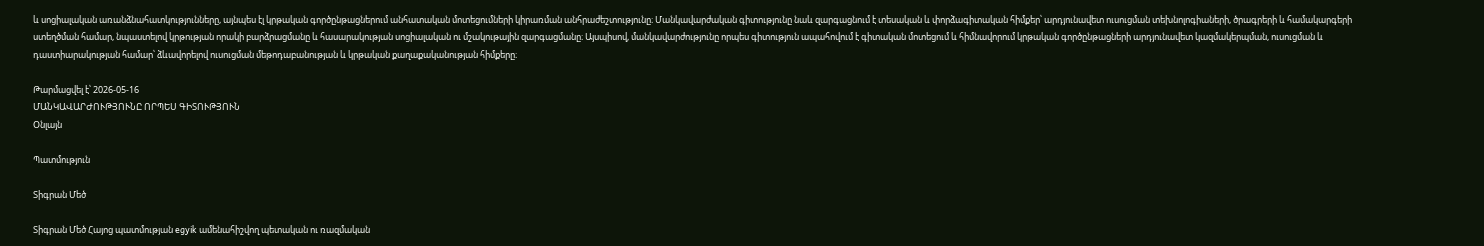և սոցիալական առանձնահատկությունները, այնպես էլ կրթական գործընթացներում անհատական մոտեցումների կիրառման անհրաժեշտությունը։ Մանկավարժական գիտությունը նաև զարգացնում է տեսական և փորձագիտական հիմքեր՝ արդյունավետ ուսուցման տեխնոլոգիաների, ծրագրերի և համակարգերի ստեղծման համար, նպաստելով կրթության որակի բարձրացմանը և հասարակության սոցիալական ու մշակութային զարգացմանը։ Այսպիսով, մանկավարժությունը որպես գիտություն ապահովում է գիտական մոտեցում և հիմնավորում կրթական գործընթացների արդյունավետ կազմակերպման, ուսուցման և դաստիարակության համար՝ ձևավորելով ուսուցման մեթոդաբանության և կրթական քաղաքականության հիմքերը։

Թարմացվել է՝ 2026-05-16
ՄԱՆԿԱՎԱՐԺՈՒԹՅՈՒՆԸ ՈՐՊԵՍ ԳԻՏՈՒԹՅՈՒՆ
Օնլայն

Պատմություն

Տիգրան Մեծ

Տիգրան Մեծ Հայոց պատմության egyik ամենահիշվող պետական ու ռազմական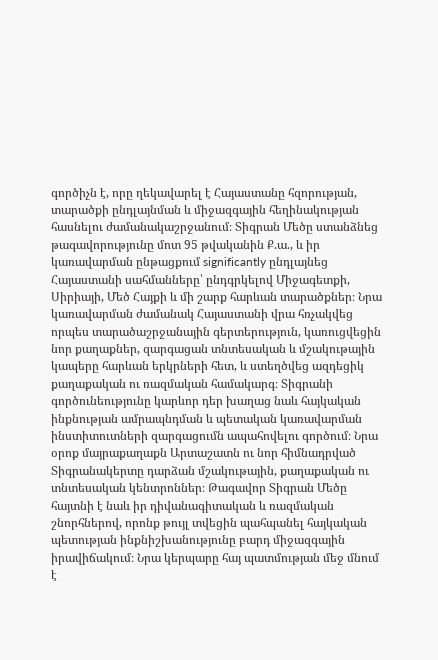գործիչն է, որը ղեկավարել է Հայաստանը հզորության, տարածքի ընդլայնման և միջազգային հեղինակության հասնելու ժամանակաշրջանում։ Տիգրան Մեծը ստանձնեց թագավորությունը մոտ 95 թվականին Ք.ա., և իր կառավարման ընթացքում significantly ընդլայնեց Հայաստանի սահմանները՝ ընդգրկելով Միջագետքի, Սիրիայի, Մեծ Հայքի և մի շարք հարևան տարածքներ։ Նրա կառավարման ժամանակ Հայաստանի վրա հռչակվեց որպես տարածաշրջանային գերտերություն, կառուցվեցին նոր քաղաքներ, զարգացան տնտեսական և մշակութային կապերը հարևան երկրների հետ, և ստեղծվեց ազդեցիկ քաղաքական ու ռազմական համակարգ։ Տիգրանի գործունեությունը կարևոր դեր խաղաց նաև հայկական ինքնության ամրապնդման և պետական կառավարման ինստիտուտների զարգացումն ապահովելու գործում։ Նրա օրոք մայրաքաղաքն Արտաշատն ու նոր հիմնադրված Տիգրանակերտը դարձան մշակութային, քաղաքական ու տնտեսական կենտրոններ։ Թագավոր Տիգրան Մեծը հայտնի է նաև իր դիվանագիտական և ռազմական շնորհներով, որոնք թույլ տվեցին պահպանել հայկական պետության ինքնիշխանությունը բարդ միջազգային իրավիճակում։ Նրա կերպարը հայ պատմության մեջ մնում է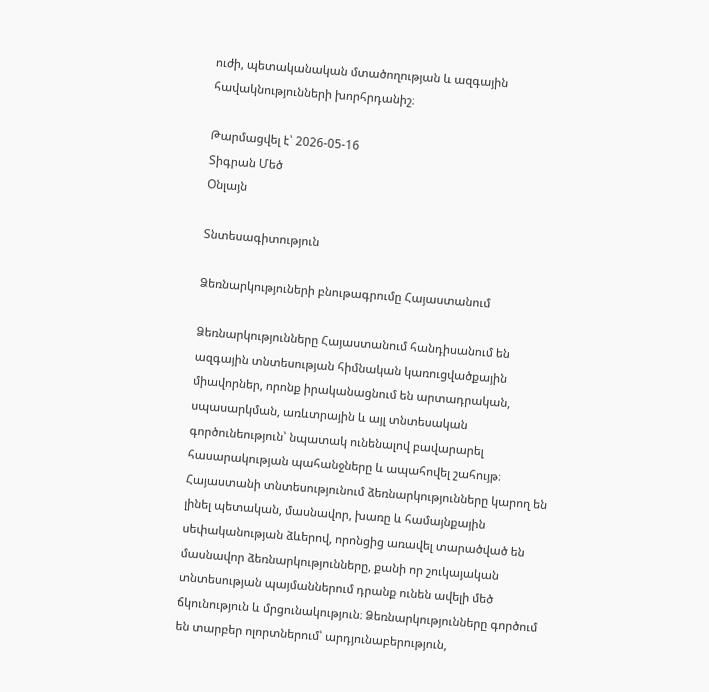ուժի, պետականական մտածողության և ազգային հավակնությունների խորհրդանիշ։

Թարմացվել է՝ 2026-05-16
Տիգրան Մեծ
Օնլայն

Տնտեսագիտություն

Ձեռնարկություների բնութագրումը Հայաստանում

Ձեռնարկությունները Հայաստանում հանդիսանում են ազգային տնտեսության հիմնական կառուցվածքային միավորներ, որոնք իրականացնում են արտադրական, սպասարկման, առևտրային և այլ տնտեսական գործունեություն՝ նպատակ ունենալով բավարարել հասարակության պահանջները և ապահովել շահույթ։ Հայաստանի տնտեսությունում ձեռնարկությունները կարող են լինել պետական, մասնավոր, խառը և համայնքային սեփականության ձևերով, որոնցից առավել տարածված են մասնավոր ձեռնարկությունները, քանի որ շուկայական տնտեսության պայմաններում դրանք ունեն ավելի մեծ ճկունություն և մրցունակություն։ Ձեռնարկությունները գործում են տարբեր ոլորտներում՝ արդյունաբերություն,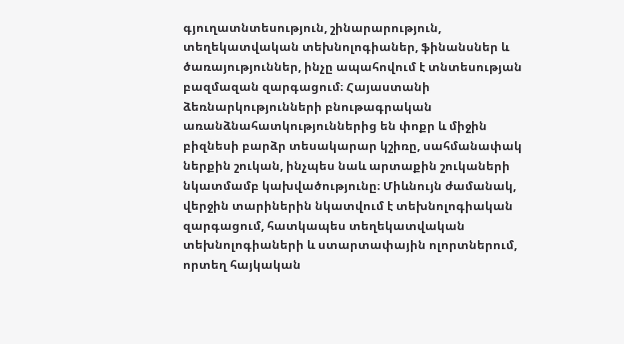գյուղատնտեսություն, շինարարություն, տեղեկատվական տեխնոլոգիաներ, ֆինանսներ և ծառայություններ, ինչը ապահովում է տնտեսության բազմազան զարգացում։ Հայաստանի ձեռնարկությունների բնութագրական առանձնահատկություններից են փոքր և միջին բիզնեսի բարձր տեսակարար կշիռը, սահմանափակ ներքին շուկան, ինչպես նաև արտաքին շուկաների նկատմամբ կախվածությունը։ Միևնույն ժամանակ, վերջին տարիներին նկատվում է տեխնոլոգիական զարգացում, հատկապես տեղեկատվական տեխնոլոգիաների և ստարտափային ոլորտներում, որտեղ հայկական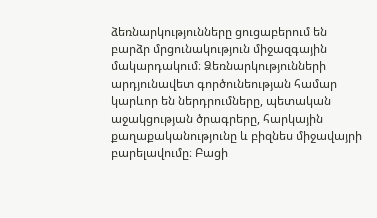ձեռնարկությունները ցուցաբերում են բարձր մրցունակություն միջազգային մակարդակում։ Ձեռնարկությունների արդյունավետ գործունեության համար կարևոր են ներդրումները, պետական աջակցության ծրագրերը, հարկային քաղաքականությունը և բիզնես միջավայրի բարելավումը։ Բացի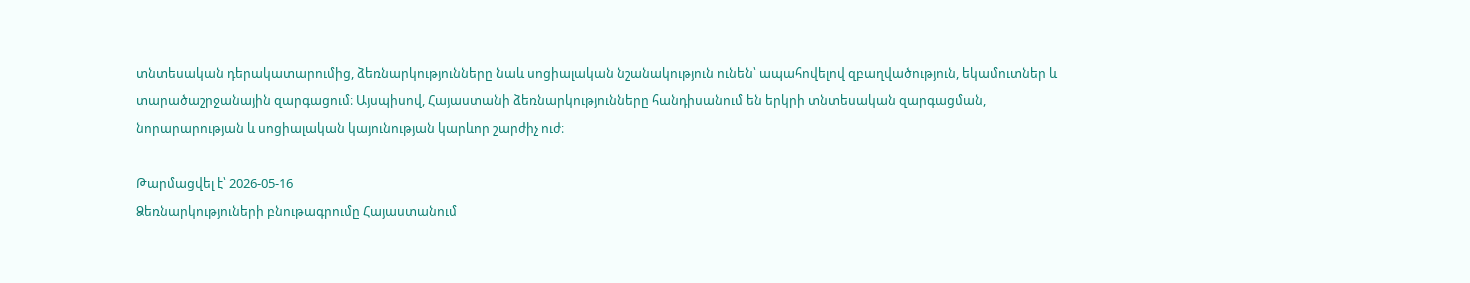տնտեսական դերակատարումից, ձեռնարկությունները նաև սոցիալական նշանակություն ունեն՝ ապահովելով զբաղվածություն, եկամուտներ և տարածաշրջանային զարգացում։ Այսպիսով, Հայաստանի ձեռնարկությունները հանդիսանում են երկրի տնտեսական զարգացման, նորարարության և սոցիալական կայունության կարևոր շարժիչ ուժ։

Թարմացվել է՝ 2026-05-16
Ձեռնարկություների բնութագրումը Հայաստանում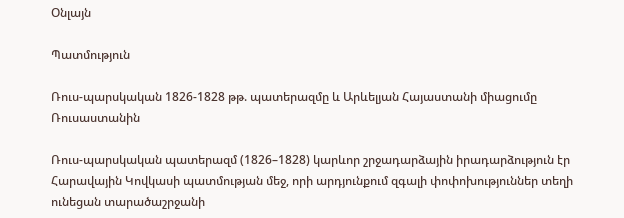Օնլայն

Պատմություն

Ռուս-պարսկական 1826-1828 թթ. պատերազմը և Արևելյան Հայաստանի միացումը Ռուսաստանին

Ռուս-պարսկական պատերազմ (1826–1828) կարևոր շրջադարձային իրադարձություն էր Հարավային Կովկասի պատմության մեջ, որի արդյունքում զգալի փոփոխություններ տեղի ունեցան տարածաշրջանի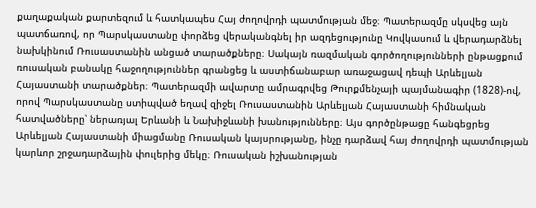քաղաքական քարտեզում և հատկապես Հայ ժողովրդի պատմության մեջ։ Պատերազմը սկսվեց այն պատճառով, որ Պարսկաստանը փորձեց վերականգնել իր ազդեցությունը Կովկասում և վերադարձնել նախկինում Ռուսաստանին անցած տարածքները։ Սակայն ռազմական գործողությունների ընթացքում ռուսական բանակը հաջողություններ գրանցեց և աստիճանաբար առաջացավ դեպի Արևելյան Հայաստանի տարածքներ։ Պատերազմի ավարտը ամրագրվեց Թուրքմենչայի պայմանագիր (1828)-ով, որով Պարսկաստանը ստիպված եղավ զիջել Ռուսաստանին Արևելյան Հայաստանի հիմնական հատվածները՝ ներառյալ Երևանի և Նախիջևանի խանությունները։ Այս գործընթացը հանգեցրեց Արևելյան Հայաստանի միացմանը Ռուսական կայսրությանը, ինչը դարձավ հայ ժողովրդի պատմության կարևոր շրջադարձային փուլերից մեկը։ Ռուսական իշխանության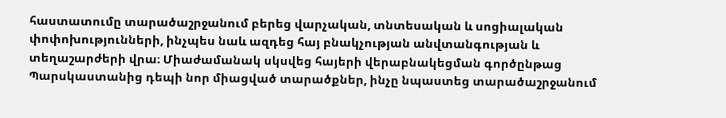հաստատումը տարածաշրջանում բերեց վարչական, տնտեսական և սոցիալական փոփոխությունների, ինչպես նաև ազդեց հայ բնակչության անվտանգության և տեղաշարժերի վրա։ Միաժամանակ սկսվեց հայերի վերաբնակեցման գործընթաց Պարսկաստանից դեպի նոր միացված տարածքներ, ինչը նպաստեց տարածաշրջանում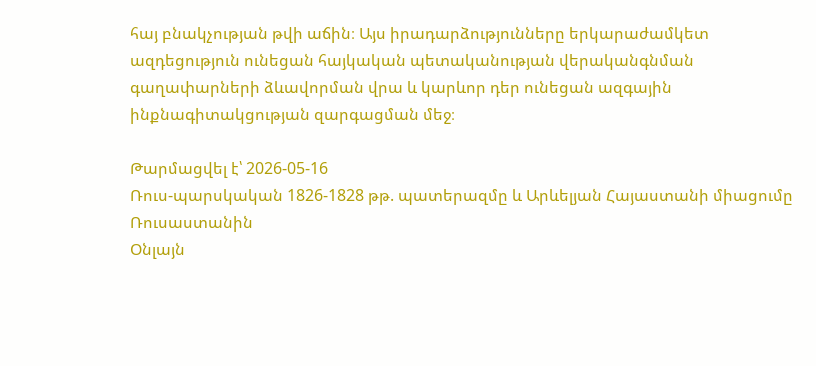հայ բնակչության թվի աճին։ Այս իրադարձությունները երկարաժամկետ ազդեցություն ունեցան հայկական պետականության վերականգնման գաղափարների ձևավորման վրա և կարևոր դեր ունեցան ազգային ինքնագիտակցության զարգացման մեջ։

Թարմացվել է՝ 2026-05-16
Ռուս-պարսկական 1826-1828 թթ. պատերազմը և Արևելյան Հայաստանի միացումը Ռուսաստանին
Օնլայն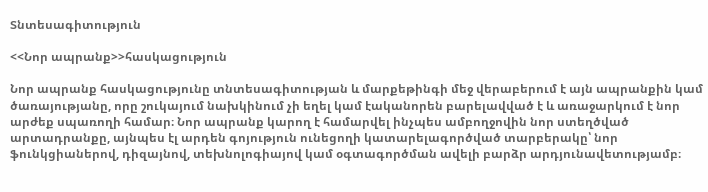Տնտեսագիտություն

<<Նոր ապրանք>>հասկացություն

Նոր ապրանք հասկացությունը տնտեսագիտության և մարքեթինգի մեջ վերաբերում է այն ապրանքին կամ ծառայությանը, որը շուկայում նախկինում չի եղել կամ էականորեն բարելավված է և առաջարկում է նոր արժեք սպառողի համար։ Նոր ապրանք կարող է համարվել ինչպես ամբողջովին նոր ստեղծված արտադրանքը, այնպես էլ արդեն գոյություն ունեցողի կատարելագործված տարբերակը՝ նոր ֆունկցիաներով, դիզայնով, տեխնոլոգիայով կամ օգտագործման ավելի բարձր արդյունավետությամբ։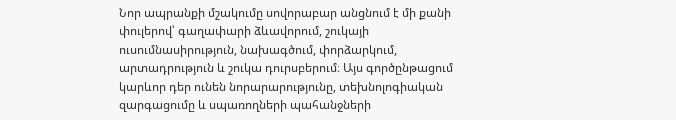Նոր ապրանքի մշակումը սովորաբար անցնում է մի քանի փուլերով՝ գաղափարի ձևավորում, շուկայի ուսումնասիրություն, նախագծում, փորձարկում, արտադրություն և շուկա դուրսբերում։ Այս գործընթացում կարևոր դեր ունեն նորարարությունը, տեխնոլոգիական զարգացումը և սպառողների պահանջների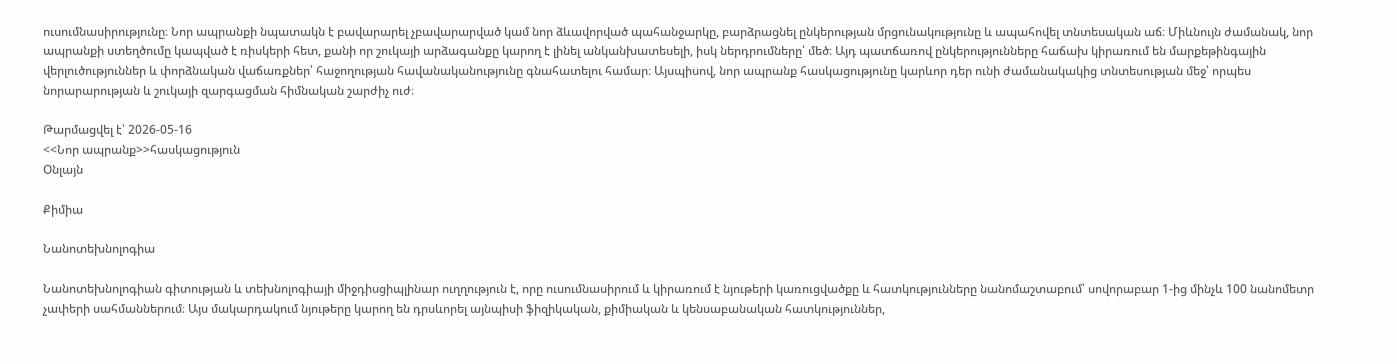ուսումնասիրությունը։ Նոր ապրանքի նպատակն է բավարարել չբավարարված կամ նոր ձևավորված պահանջարկը, բարձրացնել ընկերության մրցունակությունը և ապահովել տնտեսական աճ։ Միևնույն ժամանակ, նոր ապրանքի ստեղծումը կապված է ռիսկերի հետ, քանի որ շուկայի արձագանքը կարող է լինել անկանխատեսելի, իսկ ներդրումները՝ մեծ։ Այդ պատճառով ընկերությունները հաճախ կիրառում են մարքեթինգային վերլուծություններ և փորձնական վաճառքներ՝ հաջողության հավանականությունը գնահատելու համար։ Այսպիսով, նոր ապրանք հասկացությունը կարևոր դեր ունի ժամանակակից տնտեսության մեջ՝ որպես նորարարության և շուկայի զարգացման հիմնական շարժիչ ուժ։

Թարմացվել է՝ 2026-05-16
<<Նոր ապրանք>>հասկացություն
Օնլայն

Քիմիա

Նանոտեխնոլոգիա

Նանոտեխնոլոգիան գիտության և տեխնոլոգիայի միջդիսցիպլինար ուղղություն է, որը ուսումնասիրում և կիրառում է նյութերի կառուցվածքը և հատկությունները նանոմաշտաբում՝ սովորաբար 1-ից մինչև 100 նանոմետր չափերի սահմաններում։ Այս մակարդակում նյութերը կարող են դրսևորել այնպիսի ֆիզիկական, քիմիական և կենսաբանական հատկություններ,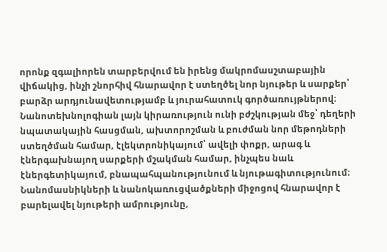որոնք զգալիորեն տարբերվում են իրենց մակրոմասշտաբային վիճակից, ինչի շնորհիվ հնարավոր է ստեղծել նոր նյութեր և սարքեր՝ բարձր արդյունավետությամբ և յուրահատուկ գործառույթներով։ Նանոտեխնոլոգիան լայն կիրառություն ունի բժշկության մեջ՝ դեղերի նպատակային հասցման, ախտորոշման և բուժման նոր մեթոդների ստեղծման համար, էլեկտրոնիկայում՝ ավելի փոքր, արագ և էներգախնայող սարքերի մշակման համար, ինչպես նաև էներգետիկայում, բնապահպանությունում և նյութագիտությունում։ Նանոմասնիկների և նանոկառուցվածքների միջոցով հնարավոր է բարելավել նյութերի ամրությունը,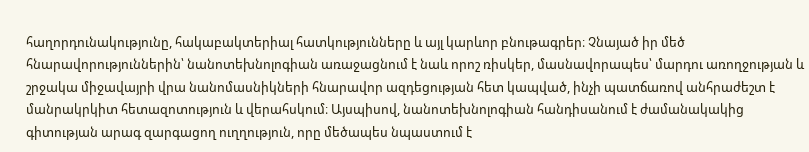հաղորդունակությունը, հակաբակտերիալ հատկությունները և այլ կարևոր բնութագրեր։ Չնայած իր մեծ հնարավորություններին՝ նանոտեխնոլոգիան առաջացնում է նաև որոշ ռիսկեր, մասնավորապես՝ մարդու առողջության և շրջակա միջավայրի վրա նանոմասնիկների հնարավոր ազդեցության հետ կապված, ինչի պատճառով անհրաժեշտ է մանրակրկիտ հետազոտություն և վերահսկում։ Այսպիսով, նանոտեխնոլոգիան հանդիսանում է ժամանակակից գիտության արագ զարգացող ուղղություն, որը մեծապես նպաստում է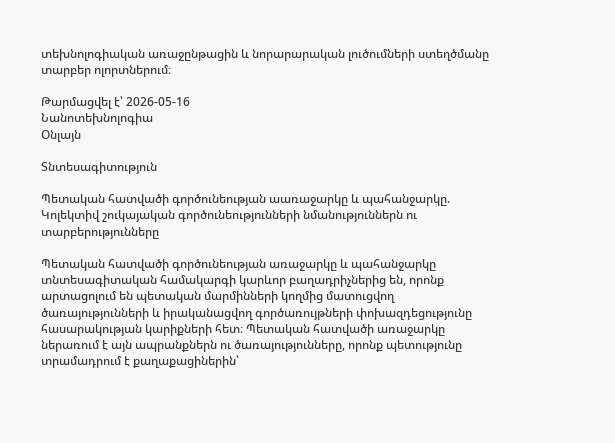տեխնոլոգիական առաջընթացին և նորարարական լուծումների ստեղծմանը տարբեր ոլորտներում։

Թարմացվել է՝ 2026-05-16
Նանոտեխնոլոգիա
Օնլայն

Տնտեսագիտություն

Պետական հատվածի գործունեության աառաջարկը և պահանջարկը. Կոլեկտիվ շուկայական գործունեությունների նմանություններն ու տարբերությունները

Պետական հատվածի գործունեության առաջարկը և պահանջարկը տնտեսագիտական համակարգի կարևոր բաղադրիչներից են, որոնք արտացոլում են պետական մարմինների կողմից մատուցվող ծառայությունների և իրականացվող գործառույթների փոխազդեցությունը հասարակության կարիքների հետ։ Պետական հատվածի առաջարկը ներառում է այն ապրանքներն ու ծառայությունները, որոնք պետությունը տրամադրում է քաղաքացիներին՝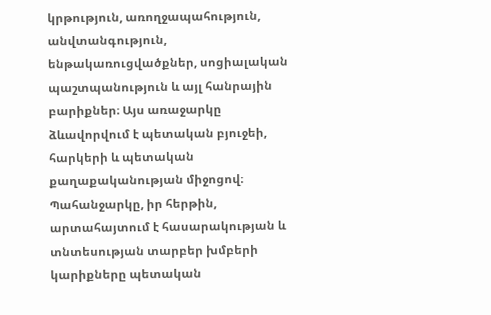կրթություն, առողջապահություն, անվտանգություն, ենթակառուցվածքներ, սոցիալական պաշտպանություն և այլ հանրային բարիքներ։ Այս առաջարկը ձևավորվում է պետական բյուջեի, հարկերի և պետական քաղաքականության միջոցով։ Պահանջարկը, իր հերթին, արտահայտում է հասարակության և տնտեսության տարբեր խմբերի կարիքները պետական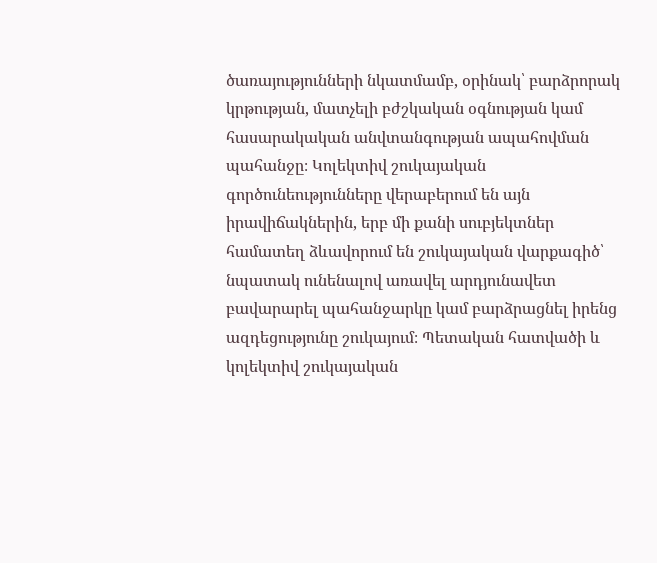ծառայությունների նկատմամբ, օրինակ՝ բարձրորակ կրթության, մատչելի բժշկական օգնության կամ հասարակական անվտանգության ապահովման պահանջը։ Կոլեկտիվ շուկայական գործունեությունները վերաբերում են այն իրավիճակներին, երբ մի քանի սուբյեկտներ համատեղ ձևավորում են շուկայական վարքագիծ՝ նպատակ ունենալով առավել արդյունավետ բավարարել պահանջարկը կամ բարձրացնել իրենց ազդեցությունը շուկայում։ Պետական հատվածի և կոլեկտիվ շուկայական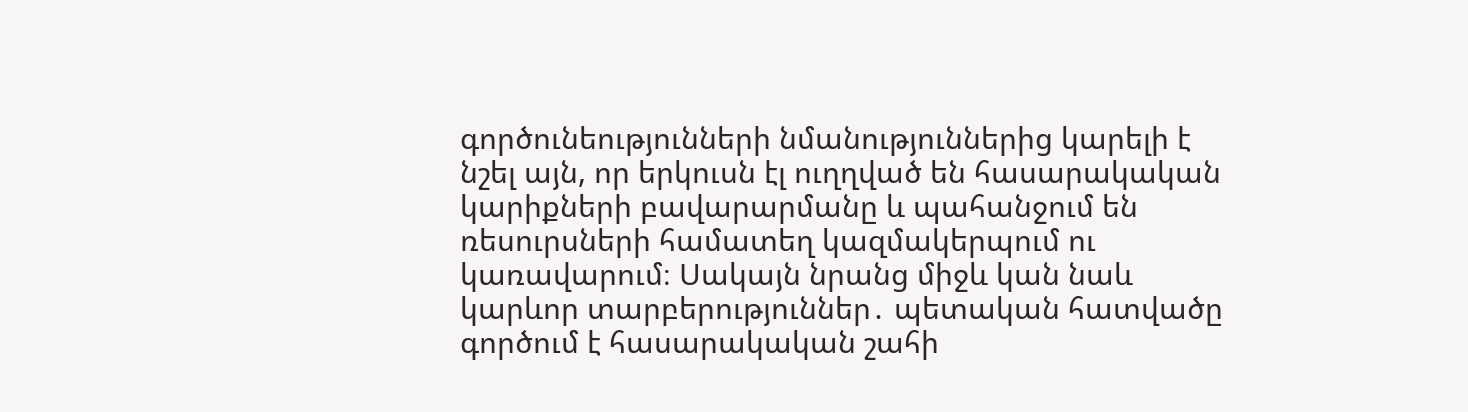գործունեությունների նմանություններից կարելի է նշել այն, որ երկուսն էլ ուղղված են հասարակական կարիքների բավարարմանը և պահանջում են ռեսուրսների համատեղ կազմակերպում ու կառավարում։ Սակայն նրանց միջև կան նաև կարևոր տարբերություններ․ պետական հատվածը գործում է հասարակական շահի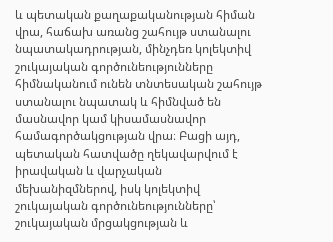և պետական քաղաքականության հիման վրա, հաճախ առանց շահույթ ստանալու նպատակադրության, մինչդեռ կոլեկտիվ շուկայական գործունեությունները հիմնականում ունեն տնտեսական շահույթ ստանալու նպատակ և հիմնված են մասնավոր կամ կիսամասնավոր համագործակցության վրա։ Բացի այդ, պետական հատվածը ղեկավարվում է իրավական և վարչական մեխանիզմներով, իսկ կոլեկտիվ շուկայական գործունեությունները՝ շուկայական մրցակցության և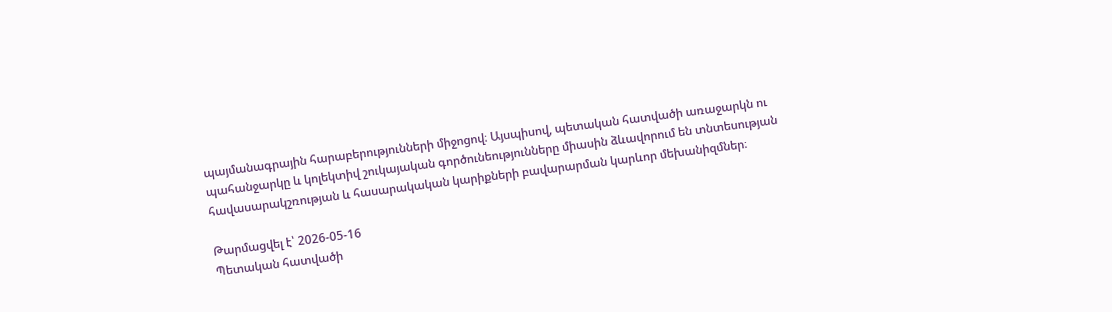պայմանագրային հարաբերությունների միջոցով։ Այսպիսով, պետական հատվածի առաջարկն ու պահանջարկը և կոլեկտիվ շուկայական գործունեությունները միասին ձևավորում են տնտեսության հավասարակշռության և հասարակական կարիքների բավարարման կարևոր մեխանիզմներ։

Թարմացվել է՝ 2026-05-16
Պետական հատվածի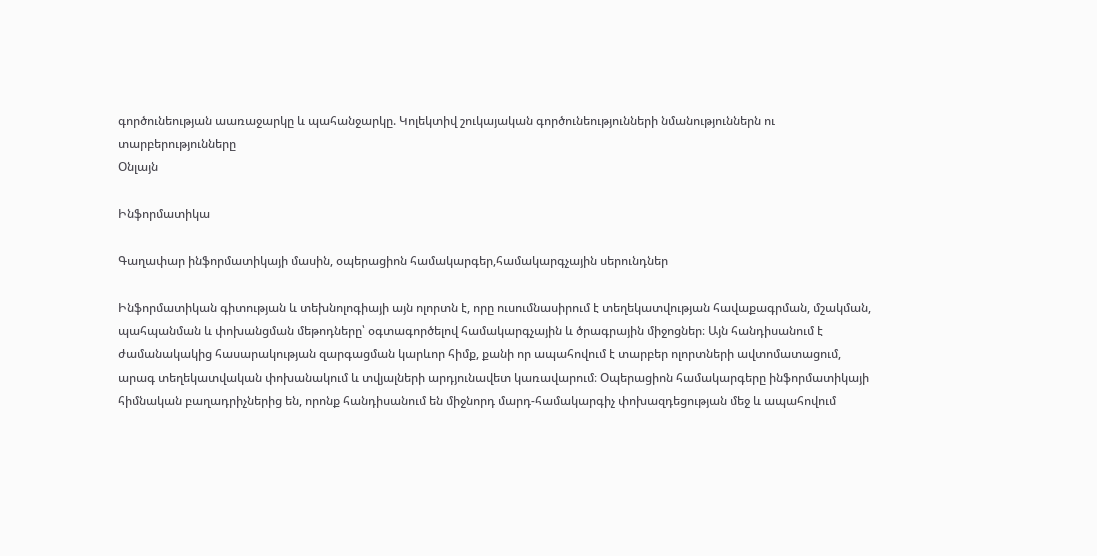գործունեության աառաջարկը և պահանջարկը. Կոլեկտիվ շուկայական գործունեությունների նմանություններն ու տարբերությունները
Օնլայն

Ինֆորմատիկա

Գաղափար ինֆորմատիկայի մասին, օպերացիոն համակարգեր,համակարգչային սերունդներ

Ինֆորմատիկան գիտության և տեխնոլոգիայի այն ոլորտն է, որը ուսումնասիրում է տեղեկատվության հավաքագրման, մշակման, պահպանման և փոխանցման մեթոդները՝ օգտագործելով համակարգչային և ծրագրային միջոցներ։ Այն հանդիսանում է ժամանակակից հասարակության զարգացման կարևոր հիմք, քանի որ ապահովում է տարբեր ոլորտների ավտոմատացում, արագ տեղեկատվական փոխանակում և տվյալների արդյունավետ կառավարում։ Օպերացիոն համակարգերը ինֆորմատիկայի հիմնական բաղադրիչներից են, որոնք հանդիսանում են միջնորդ մարդ-համակարգիչ փոխազդեցության մեջ և ապահովում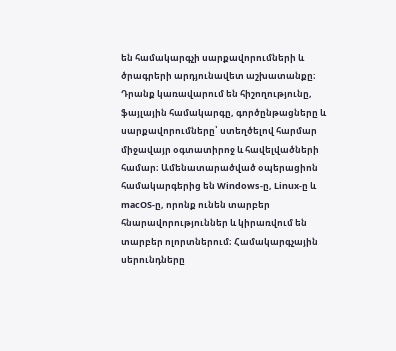են համակարգչի սարքավորումների և ծրագրերի արդյունավետ աշխատանքը։ Դրանք կառավարում են հիշողությունը, ֆայլային համակարգը, գործընթացները և սարքավորումները՝ ստեղծելով հարմար միջավայր օգտատիրոջ և հավելվածների համար։ Ամենատարածված օպերացիոն համակարգերից են Windows-ը, Linux-ը և macOS-ը, որոնք ունեն տարբեր հնարավորություններ և կիրառվում են տարբեր ոլորտներում։ Համակարգչային սերունդները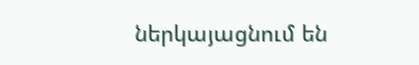ներկայացնում են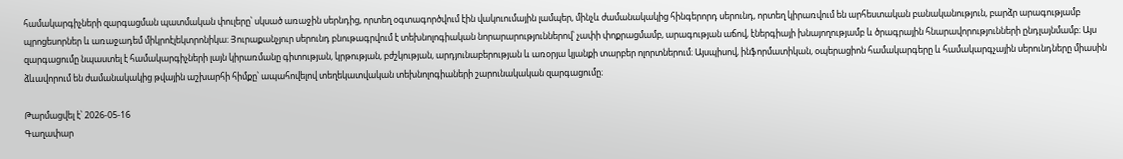համակարգիչների զարգացման պատմական փուլերը՝ սկսած առաջին սերնդից, որտեղ օգտագործվում էին վակուումային լամպեր, մինչև ժամանակակից հինգերորդ սերունդ, որտեղ կիրառվում են արհեստական բանականություն, բարձր արագությամբ պրոցեսորներ և առաջադեմ միկրոէլեկտրոնիկա։ Յուրաքանչյուր սերունդ բնութագրվում է տեխնոլոգիական նորարարություններով՝ չափի փոքրացմամբ, արագության աճով, էներգիայի խնայողությամբ և ծրագրային հնարավորությունների ընդլայնմամբ։ Այս զարգացումը նպաստել է համակարգիչների լայն կիրառմանը գիտության, կրթության, բժշկության, արդյունաբերության և առօրյա կյանքի տարբեր ոլորտներում։ Այսպիսով, ինֆորմատիկան, օպերացիոն համակարգերը և համակարգչային սերունդները միասին ձևավորում են ժամանակակից թվային աշխարհի հիմքը՝ ապահովելով տեղեկատվական տեխնոլոգիաների շարունակական զարգացումը։

Թարմացվել է՝ 2026-05-16
Գաղափար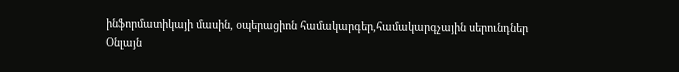ինֆորմատիկայի մասին, օպերացիոն համակարգեր,համակարգչային սերունդներ
Օնլայն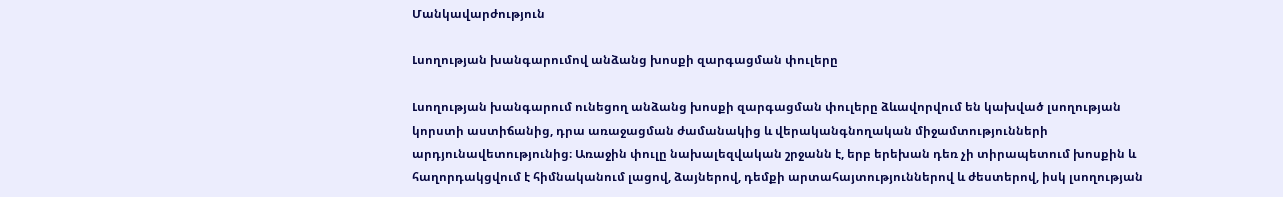Մանկավարժություն

Լսողության խանգարումով անձանց խոսքի զարգացման փուլերը

Լսողության խանգարում ունեցող անձանց խոսքի զարգացման փուլերը ձևավորվում են կախված լսողության կորստի աստիճանից, դրա առաջացման ժամանակից և վերականգնողական միջամտությունների արդյունավետությունից։ Առաջին փուլը նախալեզվական շրջանն է, երբ երեխան դեռ չի տիրապետում խոսքին և հաղորդակցվում է հիմնականում լացով, ձայներով, դեմքի արտահայտություններով և ժեստերով, իսկ լսողության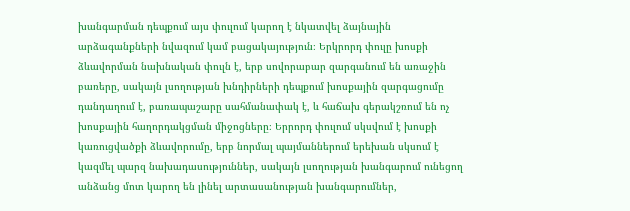խանգարման դեպքում այս փուլում կարող է նկատվել ձայնային արձագանքների նվազում կամ բացակայություն։ Երկրորդ փուլը խոսքի ձևավորման նախնական փուլն է, երբ սովորաբար զարգանում են առաջին բառերը, սակայն լսողության խնդիրների դեպքում խոսքային զարգացումը դանդաղում է, բառապաշարը սահմանափակ է, և հաճախ գերակշռում են ոչ խոսքային հաղորդակցման միջոցները։ Երրորդ փուլում սկսվում է խոսքի կառուցվածքի ձևավորումը, երբ նորմալ պայմաններում երեխան սկսում է կազմել պարզ նախադասություններ, սակայն լսողության խանգարում ունեցող անձանց մոտ կարող են լինել արտասանության խանգարումներ,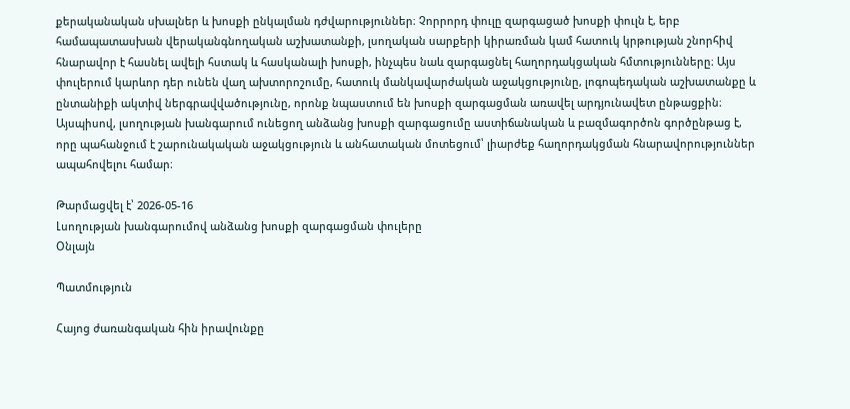քերականական սխալներ և խոսքի ընկալման դժվարություններ։ Չորրորդ փուլը զարգացած խոսքի փուլն է, երբ համապատասխան վերականգնողական աշխատանքի, լսողական սարքերի կիրառման կամ հատուկ կրթության շնորհիվ հնարավոր է հասնել ավելի հստակ և հասկանալի խոսքի, ինչպես նաև զարգացնել հաղորդակցական հմտությունները։ Այս փուլերում կարևոր դեր ունեն վաղ ախտորոշումը, հատուկ մանկավարժական աջակցությունը, լոգոպեդական աշխատանքը և ընտանիքի ակտիվ ներգրավվածությունը, որոնք նպաստում են խոսքի զարգացման առավել արդյունավետ ընթացքին։ Այսպիսով, լսողության խանգարում ունեցող անձանց խոսքի զարգացումը աստիճանական և բազմագործոն գործընթաց է, որը պահանջում է շարունակական աջակցություն և անհատական մոտեցում՝ լիարժեք հաղորդակցման հնարավորություններ ապահովելու համար։

Թարմացվել է՝ 2026-05-16
Լսողության խանգարումով անձանց խոսքի զարգացման փուլերը
Օնլայն

Պատմություն

Հայոց ժառանգական հին իրավունքը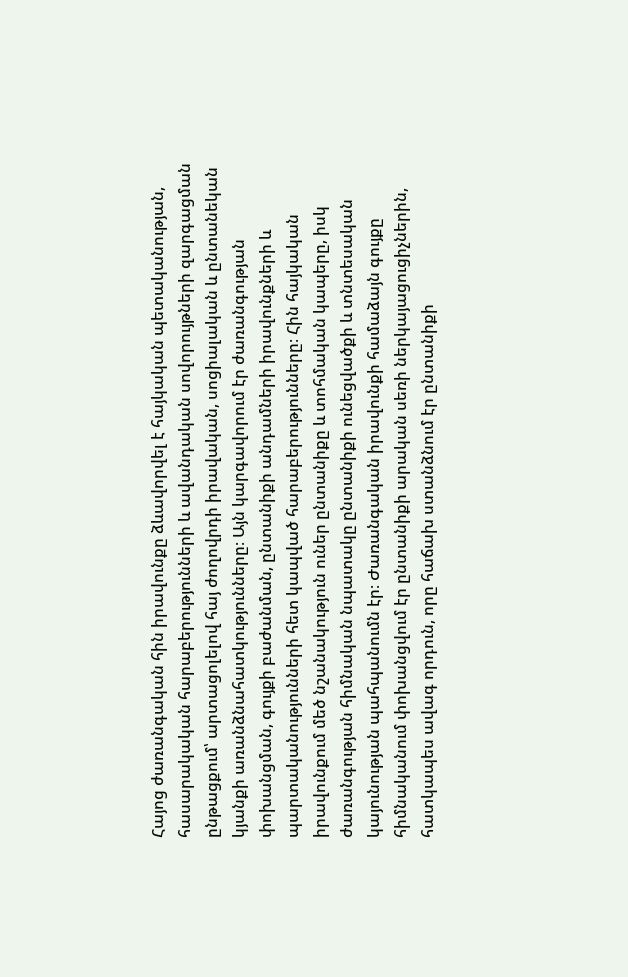Հայոց ժառանգական հին իրավունքը ձևավորվել է հայկական պետականության, հասարակական հարաբերությունների և ավանդական սովորույթների զարգացման ընթացքում՝ արտացոլելով հայ ժողովրդի իրավական, սոցիալական և ընտանեկան կյանքի առանձնահատկությունները։ Այն կարգավորում էր ժառանգության փոխանցման, գույքի բաժանման, ընտանիքի անդամների իրավունքների և պարտականությունների հետ կապված հարաբերությունները։ Հին հայկական իրավունքում մեծ նշանակություն ուներ ընտանիքը և տոհմական կապերը, իսկ ժառանգության հիմնական նպատակը ընտանիքի ունեցվածքի և տնտեսական կայունության պահպանումն էր։ Ժառանգական իրավունքի համաձայն գույքը հիմնականում փոխանցվում էր ընտանիքի արական սեռի ներկայացուցիչներին, հատկապես ավագ որդուն, որը հաճախ ստանձնում էր ընտանիքի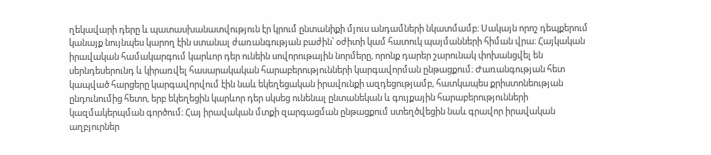ղեկավարի դերը և պատասխանատվություն էր կրում ընտանիքի մյուս անդամների նկատմամբ։ Սակայն որոշ դեպքերում կանայք նույնպես կարող էին ստանալ ժառանգության բաժին՝ օժիտի կամ հատուկ պայմանների հիման վրա։ Հայկական իրավական համակարգում կարևոր դեր ունեին սովորութային նորմերը, որոնք դարեր շարունակ փոխանցվել են սերնդեսերունդ և կիրառվել հասարակական հարաբերությունների կարգավորման ընթացքում։ Ժառանգության հետ կապված հարցերը կարգավորվում էին նաև եկեղեցական իրավունքի ազդեցությամբ, հատկապես քրիստոնեության ընդունումից հետո, երբ եկեղեցին կարևոր դեր սկսեց ունենալ ընտանեկան և գույքային հարաբերությունների կազմակերպման գործում։ Հայ իրավական մտքի զարգացման ընթացքում ստեղծվեցին նաև գրավոր իրավական աղբյուրներ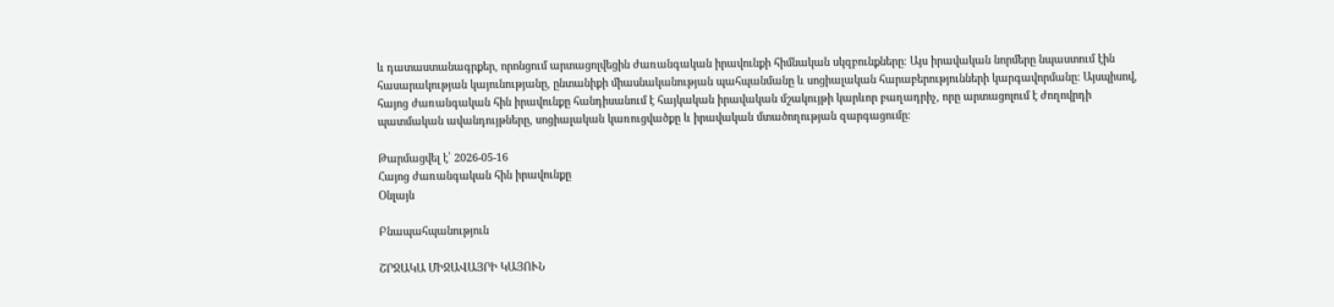և դատաստանագրքեր, որոնցում արտացոլվեցին ժառանգական իրավունքի հիմնական սկզբունքները։ Այս իրավական նորմերը նպաստում էին հասարակության կայունությանը, ընտանիքի միասնականության պահպանմանը և սոցիալական հարաբերությունների կարգավորմանը։ Այսպիսով, հայոց ժառանգական հին իրավունքը հանդիսանում է հայկական իրավական մշակույթի կարևոր բաղադրիչ, որը արտացոլում է ժողովրդի պատմական ավանդույթները, սոցիալական կառուցվածքը և իրավական մտածողության զարգացումը։

Թարմացվել է՝ 2026-05-16
Հայոց ժառանգական հին իրավունքը
Օնլայն

Բնապահպանություն

ՇՐՋԱԿԱ ՄԻՋԱՎԱՅՐԻ ԿԱՅՈՒՆ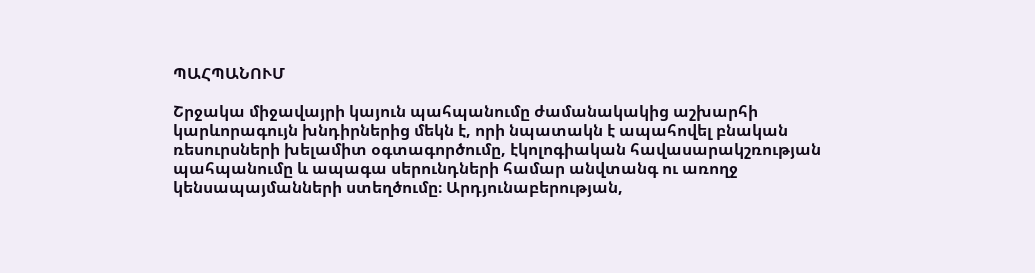ՊԱՀՊԱՆՈՒՄ

Շրջակա միջավայրի կայուն պահպանումը ժամանակակից աշխարհի կարևորագույն խնդիրներից մեկն է, որի նպատակն է ապահովել բնական ռեսուրսների խելամիտ օգտագործումը, էկոլոգիական հավասարակշռության պահպանումը և ապագա սերունդների համար անվտանգ ու առողջ կենսապայմանների ստեղծումը։ Արդյունաբերության,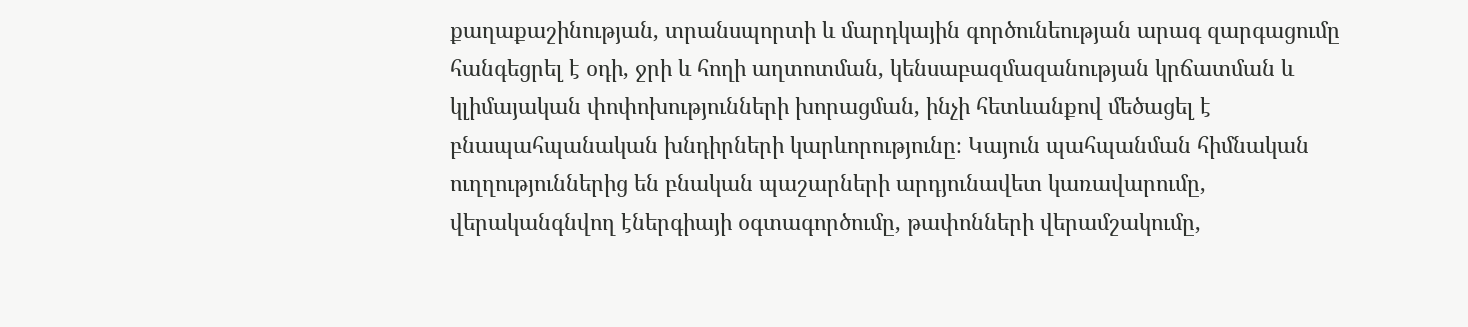քաղաքաշինության, տրանսպորտի և մարդկային գործունեության արագ զարգացումը հանգեցրել է օդի, ջրի և հողի աղտոտման, կենսաբազմազանության կրճատման և կլիմայական փոփոխությունների խորացման, ինչի հետևանքով մեծացել է բնապահպանական խնդիրների կարևորությունը։ Կայուն պահպանման հիմնական ուղղություններից են բնական պաշարների արդյունավետ կառավարումը, վերականգնվող էներգիայի օգտագործումը, թափոնների վերամշակումը,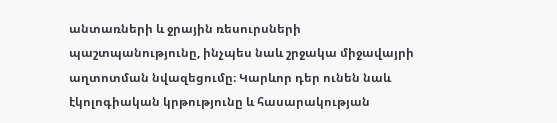անտառների և ջրային ռեսուրսների պաշտպանությունը, ինչպես նաև շրջակա միջավայրի աղտոտման նվազեցումը։ Կարևոր դեր ունեն նաև էկոլոգիական կրթությունը և հասարակության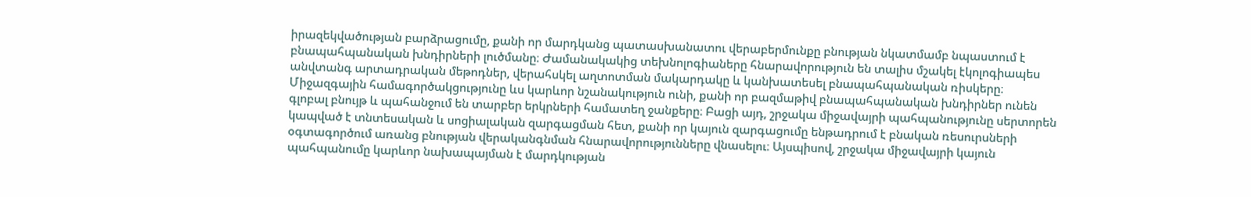իրազեկվածության բարձրացումը, քանի որ մարդկանց պատասխանատու վերաբերմունքը բնության նկատմամբ նպաստում է բնապահպանական խնդիրների լուծմանը։ Ժամանակակից տեխնոլոգիաները հնարավորություն են տալիս մշակել էկոլոգիապես անվտանգ արտադրական մեթոդներ, վերահսկել աղտոտման մակարդակը և կանխատեսել բնապահպանական ռիսկերը։ Միջազգային համագործակցությունը ևս կարևոր նշանակություն ունի, քանի որ բազմաթիվ բնապահպանական խնդիրներ ունեն գլոբալ բնույթ և պահանջում են տարբեր երկրների համատեղ ջանքերը։ Բացի այդ, շրջակա միջավայրի պահպանությունը սերտորեն կապված է տնտեսական և սոցիալական զարգացման հետ, քանի որ կայուն զարգացումը ենթադրում է բնական ռեսուրսների օգտագործում առանց բնության վերականգնման հնարավորությունները վնասելու։ Այսպիսով, շրջակա միջավայրի կայուն պահպանումը կարևոր նախապայման է մարդկության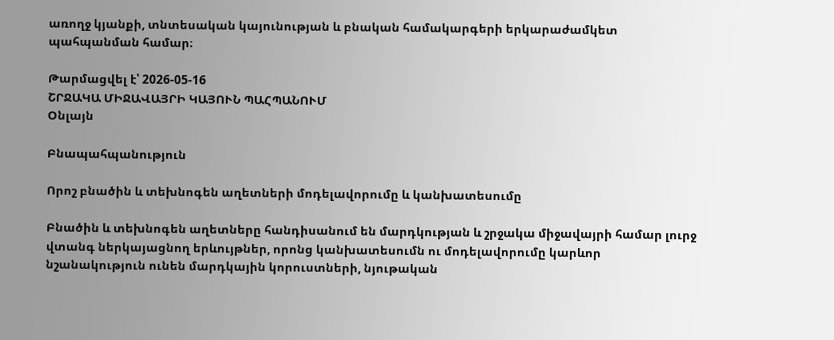առողջ կյանքի, տնտեսական կայունության և բնական համակարգերի երկարաժամկետ պահպանման համար։

Թարմացվել է՝ 2026-05-16
ՇՐՋԱԿԱ ՄԻՋԱՎԱՅՐԻ ԿԱՅՈՒՆ ՊԱՀՊԱՆՈՒՄ
Օնլայն

Բնապահպանություն

Որոշ բնածին և տեխնոգեն աղետների մոդելավորումը և կանխատեսումը

Բնածին և տեխնոգեն աղետները հանդիսանում են մարդկության և շրջակա միջավայրի համար լուրջ վտանգ ներկայացնող երևույթներ, որոնց կանխատեսումն ու մոդելավորումը կարևոր նշանակություն ունեն մարդկային կորուստների, նյութական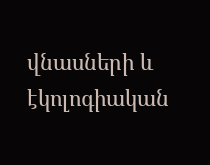վնասների և էկոլոգիական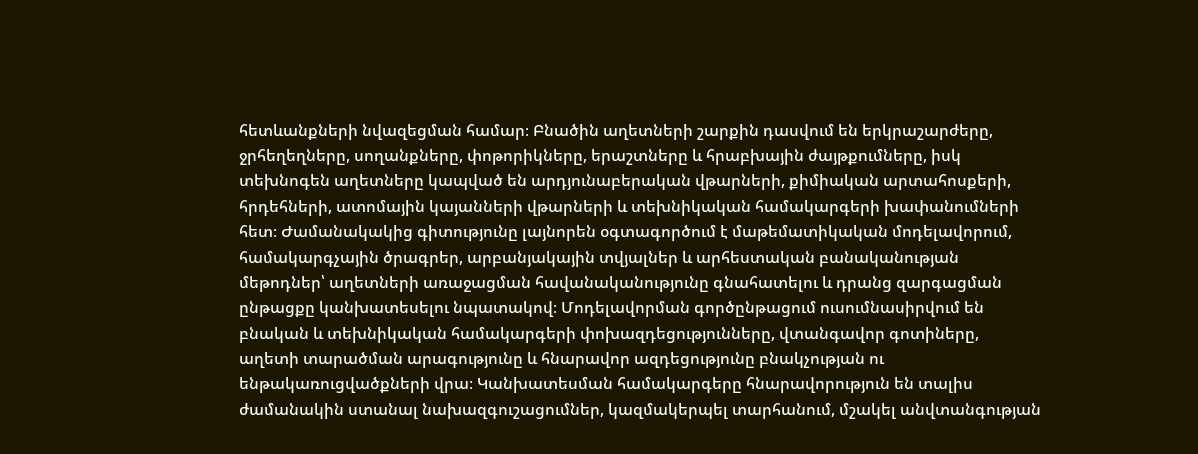հետևանքների նվազեցման համար։ Բնածին աղետների շարքին դասվում են երկրաշարժերը, ջրհեղեղները, սողանքները, փոթորիկները, երաշտները և հրաբխային ժայթքումները, իսկ տեխնոգեն աղետները կապված են արդյունաբերական վթարների, քիմիական արտահոսքերի, հրդեհների, ատոմային կայանների վթարների և տեխնիկական համակարգերի խափանումների հետ։ Ժամանակակից գիտությունը լայնորեն օգտագործում է մաթեմատիկական մոդելավորում, համակարգչային ծրագրեր, արբանյակային տվյալներ և արհեստական բանականության մեթոդներ՝ աղետների առաջացման հավանականությունը գնահատելու և դրանց զարգացման ընթացքը կանխատեսելու նպատակով։ Մոդելավորման գործընթացում ուսումնասիրվում են բնական և տեխնիկական համակարգերի փոխազդեցությունները, վտանգավոր գոտիները, աղետի տարածման արագությունը և հնարավոր ազդեցությունը բնակչության ու ենթակառուցվածքների վրա։ Կանխատեսման համակարգերը հնարավորություն են տալիս ժամանակին ստանալ նախազգուշացումներ, կազմակերպել տարհանում, մշակել անվտանգության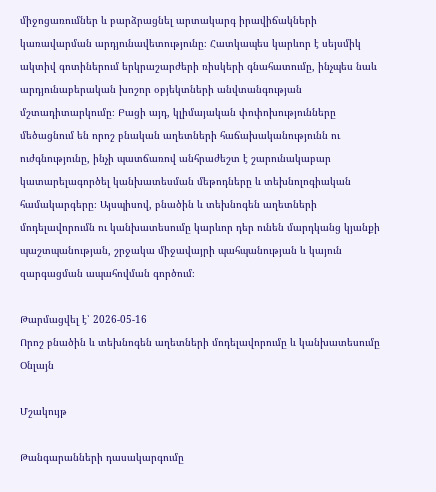միջոցառումներ և բարձրացնել արտակարգ իրավիճակների կառավարման արդյունավետությունը։ Հատկապես կարևոր է սեյսմիկ ակտիվ գոտիներում երկրաշարժերի ռիսկերի գնահատումը, ինչպես նաև արդյունաբերական խոշոր օբյեկտների անվտանգության մշտադիտարկումը։ Բացի այդ, կլիմայական փոփոխությունները մեծացնում են որոշ բնական աղետների հաճախականությունն ու ուժգնությունը, ինչի պատճառով անհրաժեշտ է շարունակաբար կատարելագործել կանխատեսման մեթոդները և տեխնոլոգիական համակարգերը։ Այսպիսով, բնածին և տեխնոգեն աղետների մոդելավորումն ու կանխատեսումը կարևոր դեր ունեն մարդկանց կյանքի պաշտպանության, շրջակա միջավայրի պահպանության և կայուն զարգացման ապահովման գործում։

Թարմացվել է՝ 2026-05-16
Որոշ բնածին և տեխնոգեն աղետների մոդելավորումը և կանխատեսումը
Օնլայն

Մշակույթ

Թանգարանների դասակարգումը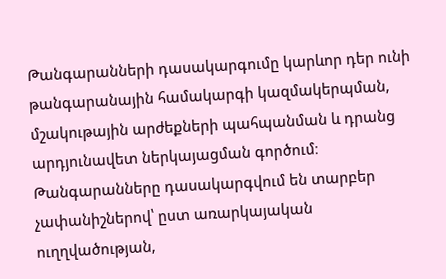Թանգարանների դասակարգումը կարևոր դեր ունի թանգարանային համակարգի կազմակերպման, մշակութային արժեքների պահպանման և դրանց արդյունավետ ներկայացման գործում։ Թանգարանները դասակարգվում են տարբեր չափանիշներով՝ ըստ առարկայական ուղղվածության,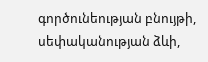գործունեության բնույթի, սեփականության ձևի,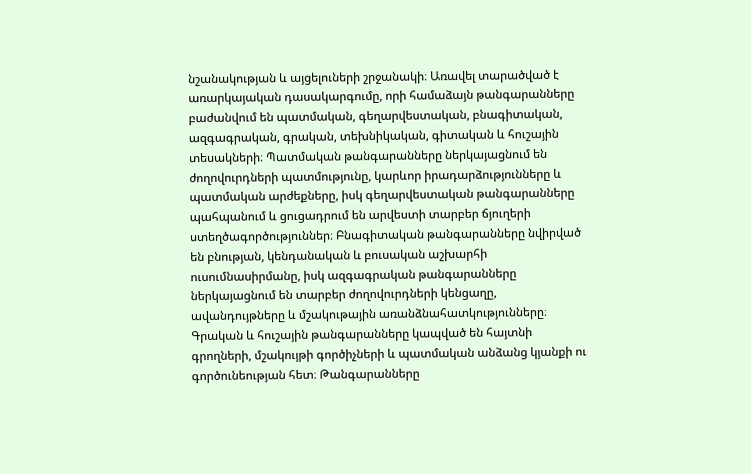նշանակության և այցելուների շրջանակի։ Առավել տարածված է առարկայական դասակարգումը, որի համաձայն թանգարանները բաժանվում են պատմական, գեղարվեստական, բնագիտական, ազգագրական, գրական, տեխնիկական, գիտական և հուշային տեսակների։ Պատմական թանգարանները ներկայացնում են ժողովուրդների պատմությունը, կարևոր իրադարձությունները և պատմական արժեքները, իսկ գեղարվեստական թանգարանները պահպանում և ցուցադրում են արվեստի տարբեր ճյուղերի ստեղծագործություններ։ Բնագիտական թանգարանները նվիրված են բնության, կենդանական և բուսական աշխարհի ուսումնասիրմանը, իսկ ազգագրական թանգարանները ներկայացնում են տարբեր ժողովուրդների կենցաղը, ավանդույթները և մշակութային առանձնահատկությունները։ Գրական և հուշային թանգարանները կապված են հայտնի գրողների, մշակույթի գործիչների և պատմական անձանց կյանքի ու գործունեության հետ։ Թանգարանները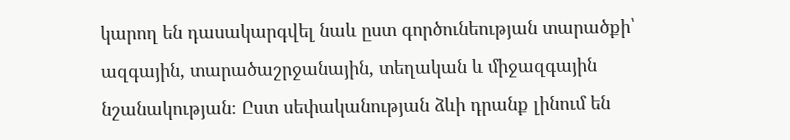կարող են դասակարգվել նաև ըստ գործունեության տարածքի՝ ազգային, տարածաշրջանային, տեղական և միջազգային նշանակության։ Ըստ սեփականության ձևի դրանք լինում են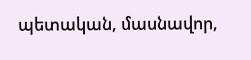պետական, մասնավոր,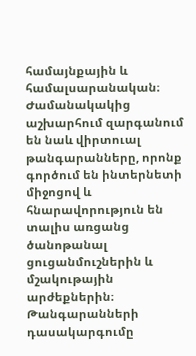համայնքային և համալսարանական։ Ժամանակակից աշխարհում զարգանում են նաև վիրտուալ թանգարանները, որոնք գործում են ինտերնետի միջոցով և հնարավորություն են տալիս առցանց ծանոթանալ ցուցանմուշներին և մշակութային արժեքներին։ Թանգարանների դասակարգումը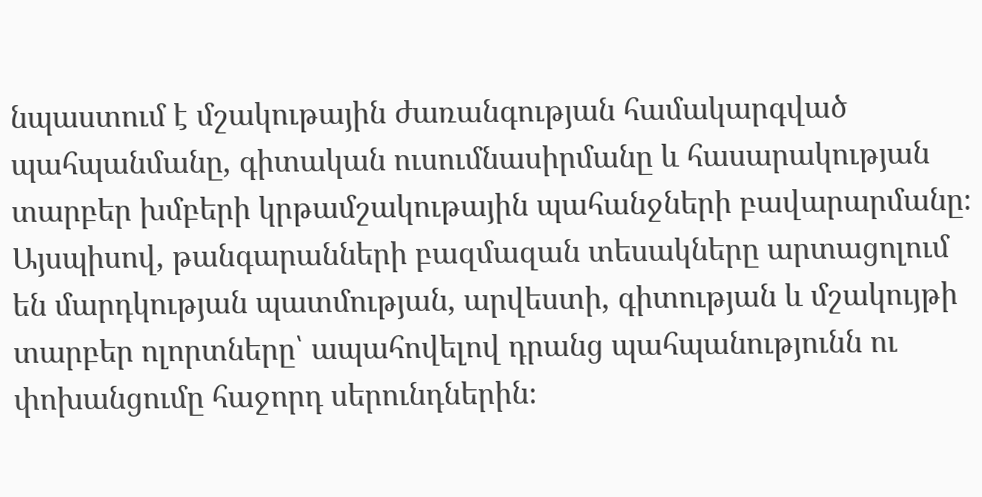նպաստում է մշակութային ժառանգության համակարգված պահպանմանը, գիտական ուսումնասիրմանը և հասարակության տարբեր խմբերի կրթամշակութային պահանջների բավարարմանը։ Այսպիսով, թանգարանների բազմազան տեսակները արտացոլում են մարդկության պատմության, արվեստի, գիտության և մշակույթի տարբեր ոլորտները՝ ապահովելով դրանց պահպանությունն ու փոխանցումը հաջորդ սերունդներին։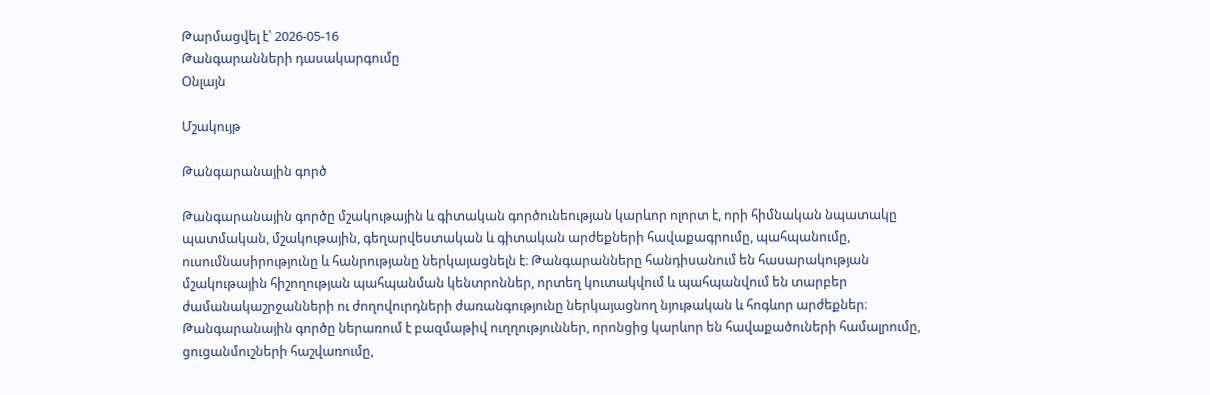Թարմացվել է՝ 2026-05-16
Թանգարանների դասակարգումը
Օնլայն

Մշակույթ

Թանգարանային գործ

Թանգարանային գործը մշակութային և գիտական գործունեության կարևոր ոլորտ է, որի հիմնական նպատակը պատմական, մշակութային, գեղարվեստական և գիտական արժեքների հավաքագրումը, պահպանումը, ուսումնասիրությունը և հանրությանը ներկայացնելն է։ Թանգարանները հանդիսանում են հասարակության մշակութային հիշողության պահպանման կենտրոններ, որտեղ կուտակվում և պահպանվում են տարբեր ժամանակաշրջանների ու ժողովուրդների ժառանգությունը ներկայացնող նյութական և հոգևոր արժեքներ։ Թանգարանային գործը ներառում է բազմաթիվ ուղղություններ, որոնցից կարևոր են հավաքածուների համալրումը, ցուցանմուշների հաշվառումը,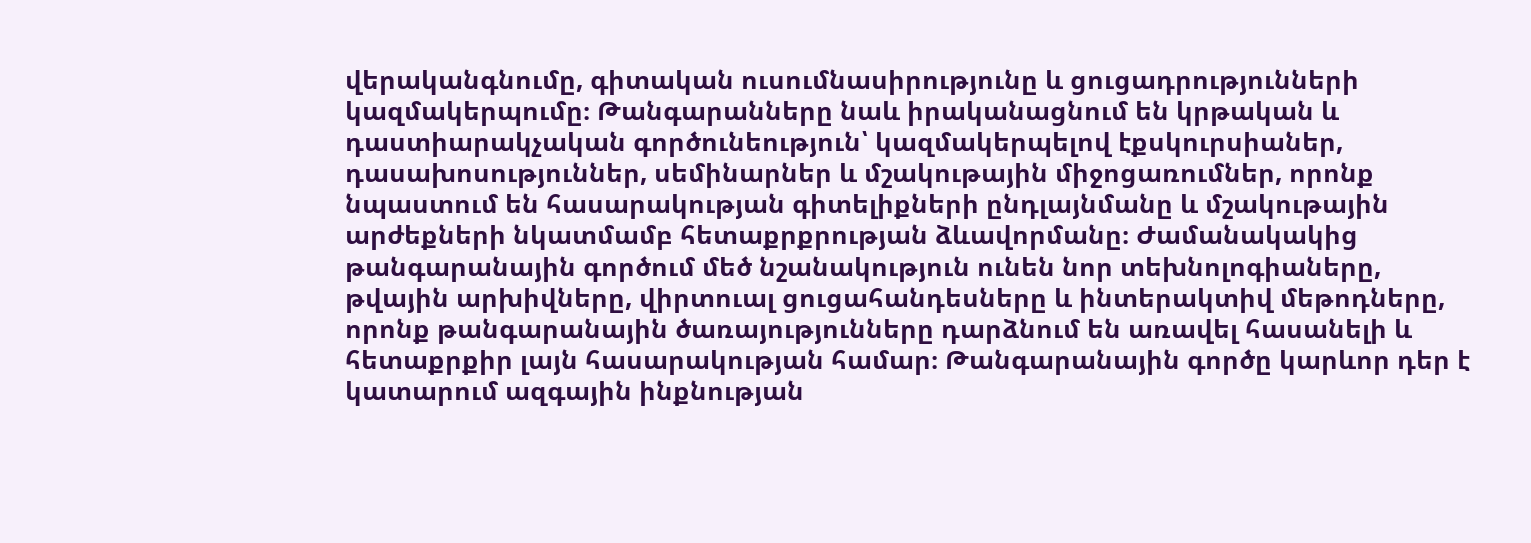վերականգնումը, գիտական ուսումնասիրությունը և ցուցադրությունների կազմակերպումը։ Թանգարանները նաև իրականացնում են կրթական և դաստիարակչական գործունեություն՝ կազմակերպելով էքսկուրսիաներ, դասախոսություններ, սեմինարներ և մշակութային միջոցառումներ, որոնք նպաստում են հասարակության գիտելիքների ընդլայնմանը և մշակութային արժեքների նկատմամբ հետաքրքրության ձևավորմանը։ Ժամանակակից թանգարանային գործում մեծ նշանակություն ունեն նոր տեխնոլոգիաները, թվային արխիվները, վիրտուալ ցուցահանդեսները և ինտերակտիվ մեթոդները, որոնք թանգարանային ծառայությունները դարձնում են առավել հասանելի և հետաքրքիր լայն հասարակության համար։ Թանգարանային գործը կարևոր դեր է կատարում ազգային ինքնության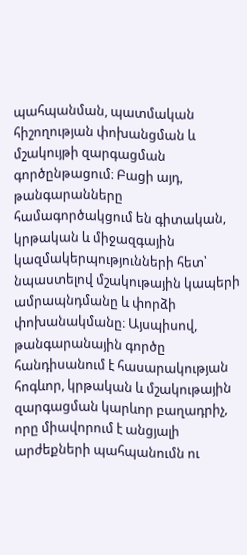պահպանման, պատմական հիշողության փոխանցման և մշակույթի զարգացման գործընթացում։ Բացի այդ, թանգարանները համագործակցում են գիտական, կրթական և միջազգային կազմակերպությունների հետ՝ նպաստելով մշակութային կապերի ամրապնդմանը և փորձի փոխանակմանը։ Այսպիսով, թանգարանային գործը հանդիսանում է հասարակության հոգևոր, կրթական և մշակութային զարգացման կարևոր բաղադրիչ, որը միավորում է անցյալի արժեքների պահպանումն ու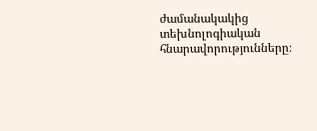ժամանակակից տեխնոլոգիական հնարավորությունները։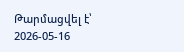Թարմացվել է՝ 2026-05-16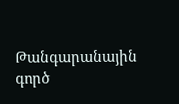Թանգարանային գործ